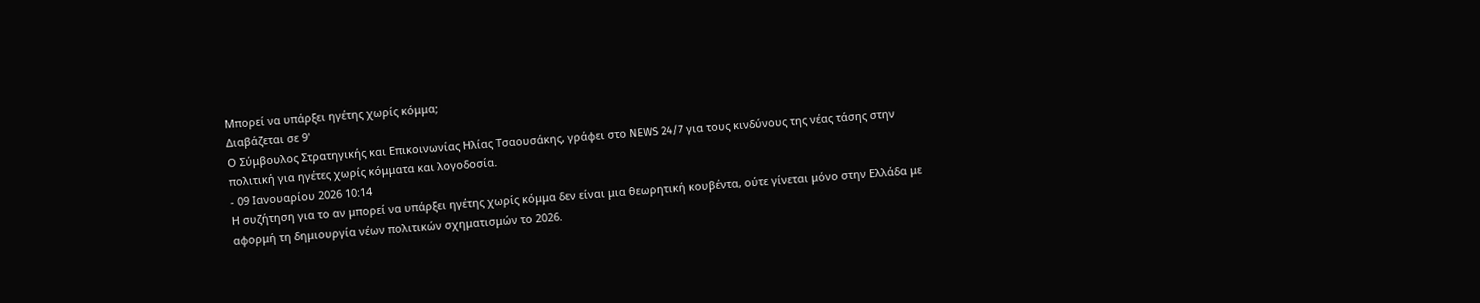Μπορεί να υπάρξει ηγέτης χωρίς κόμμα;
Διαβάζεται σε 9'
Ο Σύμβουλος Στρατηγικής και Επικοινωνίας Ηλίας Τσαουσάκης, γράφει στο NEWS 24/7 για τους κινδύνους της νέας τάσης στην πολιτική για ηγέτες χωρίς κόμματα και λογοδοσία.
- 09 Ιανουαρίου 2026 10:14
Η συζήτηση για το αν μπορεί να υπάρξει ηγέτης χωρίς κόμμα δεν είναι μια θεωρητική κουβέντα, ούτε γίνεται μόνο στην Ελλάδα με αφορμή τη δημιουργία νέων πολιτικών σχηματισμών το 2026.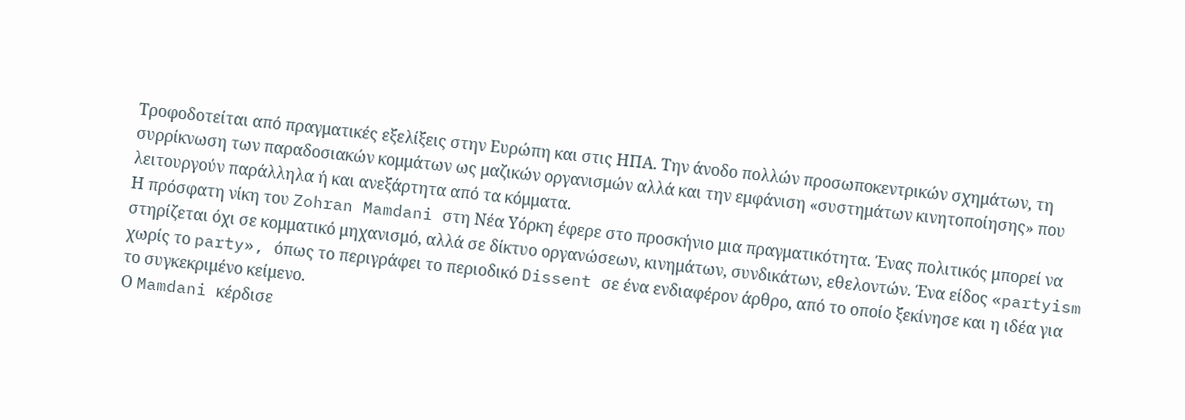Τροφοδοτείται από πραγματικές εξελίξεις στην Ευρώπη και στις ΗΠΑ. Την άνοδο πολλών προσωποκεντρικών σχημάτων, τη συρρίκνωση των παραδοσιακών κομμάτων ως μαζικών οργανισμών αλλά και την εμφάνιση «συστημάτων κινητοποίησης» που λειτουργούν παράλληλα ή και ανεξάρτητα από τα κόμματα.
Η πρόσφατη νίκη του Zohran Mamdani στη Νέα Υόρκη έφερε στο προσκήνιο μια πραγματικότητα. Ένας πολιτικός μπορεί να στηρίζεται όχι σε κομματικό μηχανισμό, αλλά σε δίκτυο οργανώσεων, κινημάτων, συνδικάτων, εθελοντών. Ένα είδος «partyism χωρίς το party», όπως το περιγράφει το περιοδικό Dissent σε ένα ενδιαφέρον άρθρο, από το οποίο ξεκίνησε και η ιδέα για το συγκεκριμένο κείμενο.
Ο Mamdani κέρδισε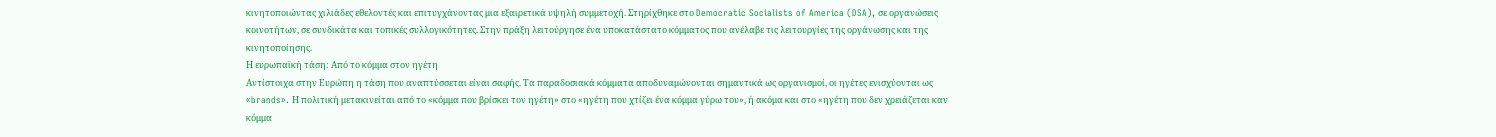κινητοποιώντας χιλιάδες εθελοντές και επιτυγχάνοντας μια εξαιρετικά υψηλή συμμετοχή. Στηρίχθηκε στο Democratic Socialists of America (DSA), σε οργανώσεις κοινοτήτων, σε συνδικάτα και τοπικές συλλογικότητες. Στην πράξη λειτούργησε ένα υποκατάστατο κόμματος που ανέλαβε τις λειτουργίες της οργάνωσης και της κινητοποίησης.
Η ευρωπαϊκή τάση: Από το κόμμα στον ηγέτη
Αντίστοιχα στην Ευρώπη η τάση που αναπτύσσεται είναι σαφής. Τα παραδοσιακά κόμματα αποδυναμώνονται σημαντικά ως οργανισμοί, οι ηγέτες ενισχύονται ως «brands». Η πολιτική μετακινείται από το «κόμμα που βρίσκει τον ηγέτη» στο «ηγέτη που χτίζει ένα κόμμα γύρω του», ή ακόμα και στο «ηγέτη που δεν χρειάζεται καν κόμμα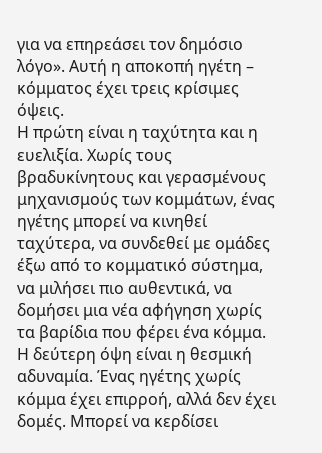για να επηρεάσει τον δημόσιο λόγο». Αυτή η αποκοπή ηγέτη – κόμματος έχει τρεις κρίσιμες όψεις.
Η πρώτη είναι η ταχύτητα και η ευελιξία. Χωρίς τους βραδυκίνητους και γερασμένους μηχανισμούς των κομμάτων, ένας ηγέτης μπορεί να κινηθεί ταχύτερα, να συνδεθεί με ομάδες έξω από το κομματικό σύστημα, να μιλήσει πιο αυθεντικά, να δομήσει μια νέα αφήγηση χωρίς τα βαρίδια που φέρει ένα κόμμα.
Η δεύτερη όψη είναι η θεσμική αδυναμία. Ένας ηγέτης χωρίς κόμμα έχει επιρροή, αλλά δεν έχει δομές. Μπορεί να κερδίσει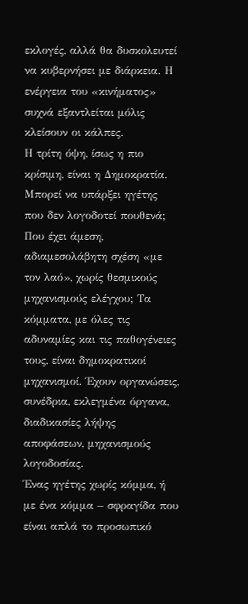εκλογές, αλλά θα δυσκολευτεί να κυβερνήσει με διάρκεια. Η ενέργεια του «κινήματος» συχνά εξαντλείται μόλις κλείσουν οι κάλπες.
Η τρίτη όψη, ίσως η πιο κρίσιμη, είναι η Δημοκρατία. Μπορεί να υπάρξει ηγέτης που δεν λογοδοτεί πουθενά; Που έχει άμεση, αδιαμεσολάβητη σχέση «με τον λαό», χωρίς θεσμικούς μηχανισμούς ελέγχου; Τα κόμματα, με όλες τις αδυναμίες και τις παθογένειες τους, είναι δημοκρατικοί μηχανισμοί. Έχουν οργανώσεις, συνέδρια, εκλεγμένα όργανα, διαδικασίες λήψης αποφάσεων, μηχανισμούς λογοδοσίας.
Ένας ηγέτης χωρίς κόμμα, ή με ένα κόμμα – σφραγίδα που είναι απλά το προσωπικό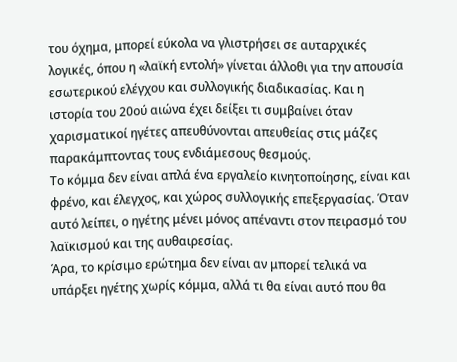του όχημα, μπορεί εύκολα να γλιστρήσει σε αυταρχικές λογικές, όπου η «λαϊκή εντολή» γίνεται άλλοθι για την απουσία εσωτερικού ελέγχου και συλλογικής διαδικασίας. Και η ιστορία του 20ού αιώνα έχει δείξει τι συμβαίνει όταν χαρισματικοί ηγέτες απευθύνονται απευθείας στις μάζες παρακάμπτοντας τους ενδιάμεσους θεσμούς.
Το κόμμα δεν είναι απλά ένα εργαλείο κινητοποίησης, είναι και φρένο, και έλεγχος, και χώρος συλλογικής επεξεργασίας. Όταν αυτό λείπει, ο ηγέτης μένει μόνος απέναντι στον πειρασμό του λαϊκισμού και της αυθαιρεσίας.
Άρα, το κρίσιμο ερώτημα δεν είναι αν μπορεί τελικά να υπάρξει ηγέτης χωρίς κόμμα, αλλά τι θα είναι αυτό που θα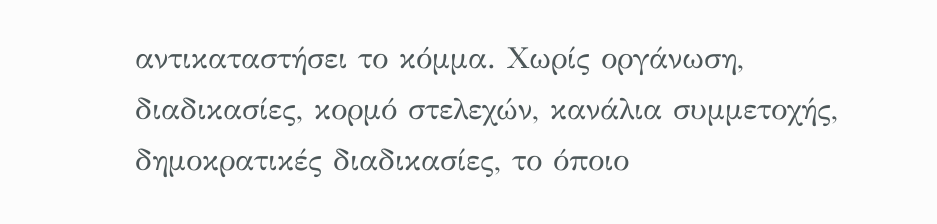αντικαταστήσει το κόμμα. Χωρίς οργάνωση, διαδικασίες, κορμό στελεχών, κανάλια συμμετοχής, δημοκρατικές διαδικασίες, το όποιο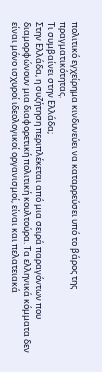πολιτικό εγχείρημα κινδυνεύει να καταρρεύσει υπό το βάρος της πραγματικότητας.
Τι συμβαίνει στην Ελλάδα;
Στην Ελλάδα, η συζήτηση περιπλέκεται από μια σειρά παραγόντων που διαμορφώνουν μια διαφορετική πολιτική κουλτούρα. Τα ελληνικά κόμματα δεν είναι μόνο ισχυροί ιδεολογικοί οργανισμοί, είναι και πελατειακά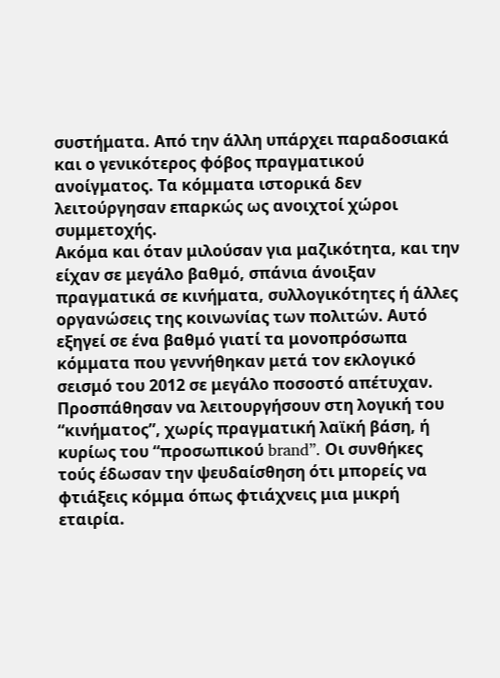συστήματα. Από την άλλη υπάρχει παραδοσιακά και ο γενικότερος φόβος πραγματικού ανοίγματος. Τα κόμματα ιστορικά δεν λειτούργησαν επαρκώς ως ανοιχτοί χώροι συμμετοχής.
Ακόμα και όταν μιλούσαν για μαζικότητα, και την είχαν σε μεγάλο βαθμό, σπάνια άνοιξαν πραγματικά σε κινήματα, συλλογικότητες ή άλλες οργανώσεις της κοινωνίας των πολιτών. Αυτό εξηγεί σε ένα βαθμό γιατί τα μονοπρόσωπα κόμματα που γεννήθηκαν μετά τον εκλογικό σεισμό του 2012 σε μεγάλο ποσοστό απέτυχαν.
Προσπάθησαν να λειτουργήσουν στη λογική του “κινήματος”, χωρίς πραγματική λαϊκή βάση, ή κυρίως του “προσωπικού brand”. Οι συνθήκες τούς έδωσαν την ψευδαίσθηση ότι μπορείς να φτιάξεις κόμμα όπως φτιάχνεις μια μικρή εταιρία.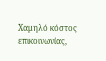Χαμηλό κόστος επικοινωνίας,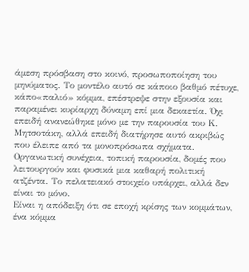άμεση πρόσβαση στο κοινό, προσωποποίηση του μηνύματος. Το μοντέλο αυτό σε κάποιο βαθμό πέτυχε, κάπο«παλιό» κόμμα, επέστρεψε στην εξουσία και παραμένει κυρίαρχη δύναμη επί μια δεκαετία. Όχι επειδή ανανεώθηκε μόνο με την παρουσία του Κ. Μητσοτάκη, αλλά επειδή διατήρησε αυτό ακριβώς που έλειπε από τα μονοπρόσωπα σχήματα. Οργανωτική συνέχεια, τοπική παρουσία, δομές που λειτουργούν και φυσικά μια καθαρή πολιτική ατζέντα. Το πελατειακό στοιχείο υπάρχει, αλλά δεν είναι το μόνο.
Είναι η απόδειξη ότι σε εποχή κρίσης των κομμάτων, ένα κόμμα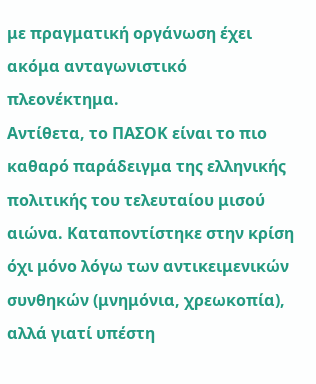με πραγματική οργάνωση έχει ακόμα ανταγωνιστικό πλεονέκτημα.
Αντίθετα, το ΠΑΣΟΚ είναι το πιο καθαρό παράδειγμα της ελληνικής πολιτικής του τελευταίου μισού αιώνα. Καταποντίστηκε στην κρίση όχι μόνο λόγω των αντικειμενικών συνθηκών (μνημόνια, χρεωκοπία), αλλά γιατί υπέστη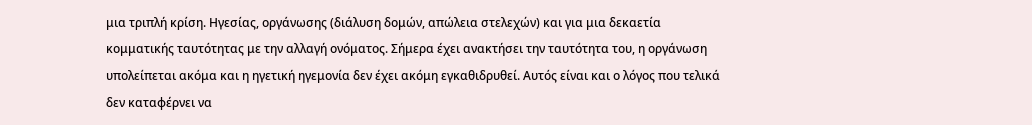μια τριπλή κρίση. Ηγεσίας, οργάνωσης (διάλυση δομών, απώλεια στελεχών) και για μια δεκαετία κομματικής ταυτότητας με την αλλαγή ονόματος. Σήμερα έχει ανακτήσει την ταυτότητα του, η οργάνωση υπολείπεται ακόμα και η ηγετική ηγεμονία δεν έχει ακόμη εγκαθιδρυθεί. Αυτός είναι και ο λόγος που τελικά δεν καταφέρνει να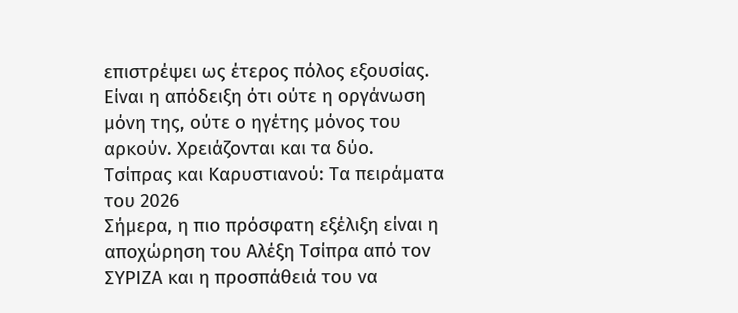επιστρέψει ως έτερος πόλος εξουσίας. Είναι η απόδειξη ότι ούτε η οργάνωση μόνη της, ούτε ο ηγέτης μόνος του αρκούν. Χρειάζονται και τα δύο.
Τσίπρας και Καρυστιανού: Τα πειράματα του 2026
Σήμερα, η πιο πρόσφατη εξέλιξη είναι η αποχώρηση του Αλέξη Τσίπρα από τον ΣΥΡΙΖΑ και η προσπάθειά του να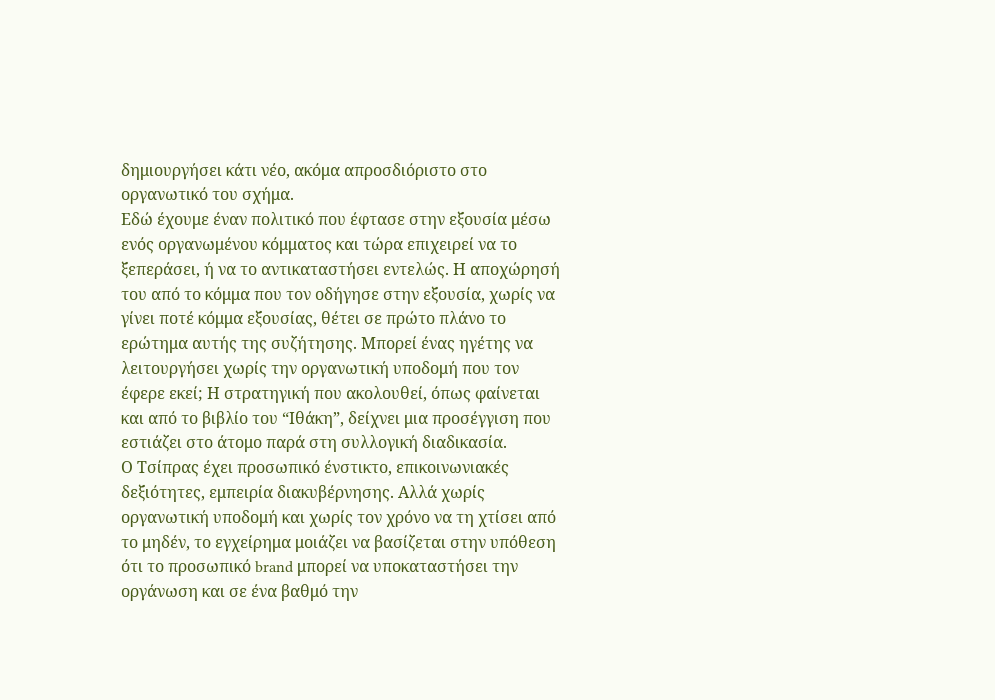δημιουργήσει κάτι νέο, ακόμα απροσδιόριστο στο οργανωτικό του σχήμα.
Εδώ έχουμε έναν πολιτικό που έφτασε στην εξουσία μέσω ενός οργανωμένου κόμματος και τώρα επιχειρεί να το ξεπεράσει, ή να το αντικαταστήσει εντελώς. Η αποχώρησή του από το κόμμα που τον οδήγησε στην εξουσία, χωρίς να γίνει ποτέ κόμμα εξουσίας, θέτει σε πρώτο πλάνο το ερώτημα αυτής της συζήτησης. Μπορεί ένας ηγέτης να λειτουργήσει χωρίς την οργανωτική υποδομή που τον έφερε εκεί; Η στρατηγική που ακολουθεί, όπως φαίνεται και από το βιβλίο του “Ιθάκη”, δείχνει μια προσέγγιση που εστιάζει στο άτομο παρά στη συλλογική διαδικασία.
Ο Τσίπρας έχει προσωπικό ένστικτο, επικοινωνιακές δεξιότητες, εμπειρία διακυβέρνησης. Αλλά χωρίς οργανωτική υποδομή και χωρίς τον χρόνο να τη χτίσει από το μηδέν, το εγχείρημα μοιάζει να βασίζεται στην υπόθεση ότι το προσωπικό brand μπορεί να υποκαταστήσει την οργάνωση και σε ένα βαθμό την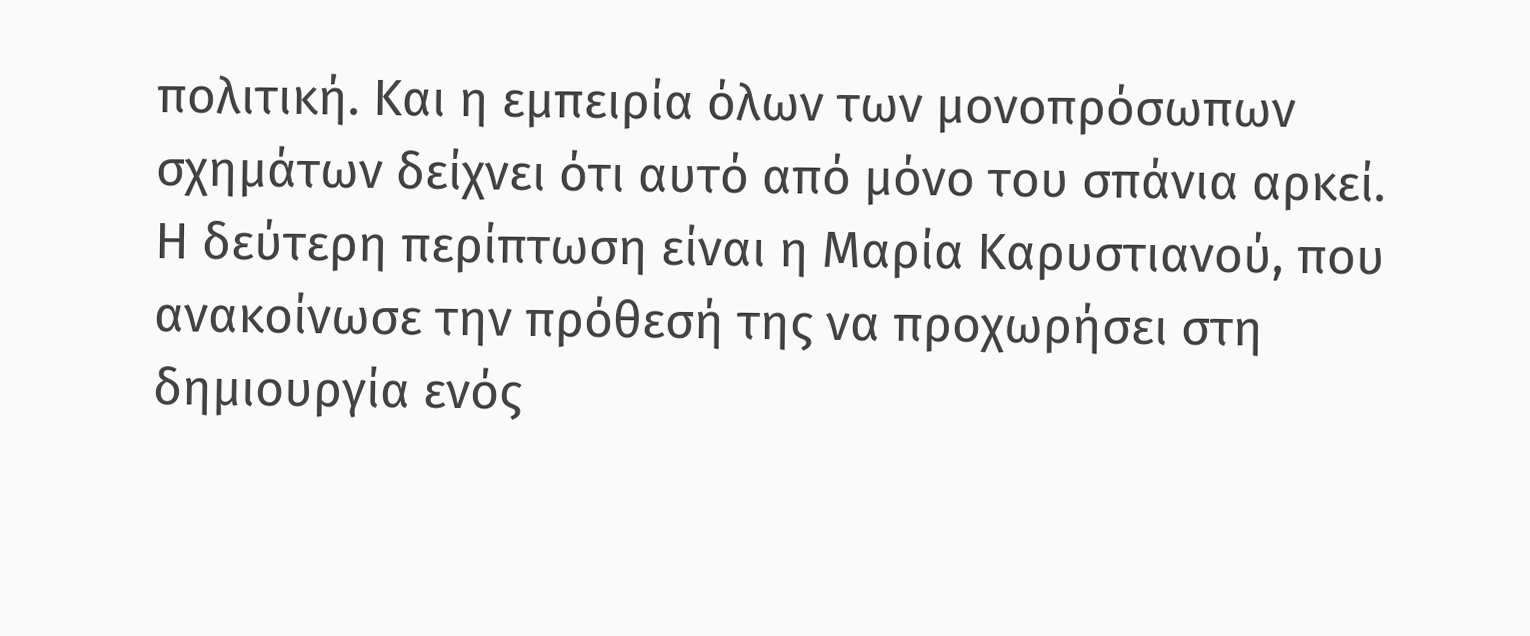πολιτική. Και η εμπειρία όλων των μονοπρόσωπων σχημάτων δείχνει ότι αυτό από μόνο του σπάνια αρκεί.
Η δεύτερη περίπτωση είναι η Μαρία Καρυστιανού, που ανακοίνωσε την πρόθεσή της να προχωρήσει στη δημιουργία ενός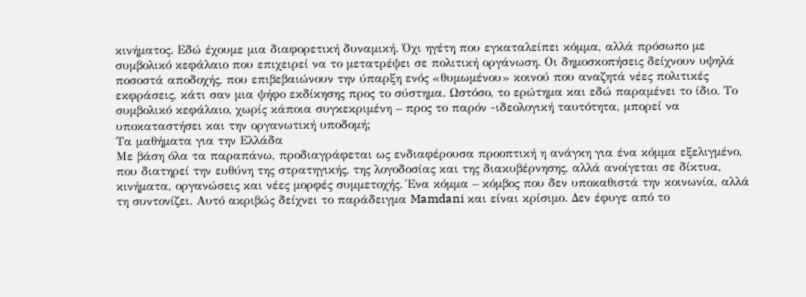κινήματος. Εδώ έχουμε μια διαφορετική δυναμική. Όχι ηγέτη που εγκαταλείπει κόμμα, αλλά πρόσωπο με συμβολικό κεφάλαιο που επιχειρεί να το μετατρέψει σε πολιτική οργάνωση. Οι δημοσκοπήσεις δείχνουν υψηλά ποσοστά αποδοχής, που επιβεβαιώνουν την ύπαρξη ενός «θυμωμένου» κοινού που αναζητά νέες πολιτικές εκφράσεις, κάτι σαν μια ψήφο εκδίκησης προς το σύστημα. Ωστόσο, το ερώτημα και εδώ παραμένει το ίδιο. Το συμβολικό κεφάλαιο, χωρίς κάποια συγκεκριμένη – προς το παρόν -ιδεολογική ταυτότητα, μπορεί να υποκαταστήσει και την οργανωτική υποδομή;
Τα μαθήματα για την Ελλάδα
Με βάση όλα τα παραπάνω, προδιαγράφεται ως ενδιαφέρουσα προοπτική η ανάγκη για ένα κόμμα εξελιγμένο, που διατηρεί την ευθύνη της στρατηγικής, της λογοδοσίας και της διακυβέρνησης, αλλά ανοίγεται σε δίκτυα, κινήματα, οργανώσεις και νέες μορφές συμμετοχής. Ένα κόμμα – κόμβος που δεν υποκαθιστά την κοινωνία, αλλά τη συντονίζει. Αυτό ακριβώς δείχνει το παράδειγμα Mamdani και είναι κρίσιμο. Δεν έφυγε από το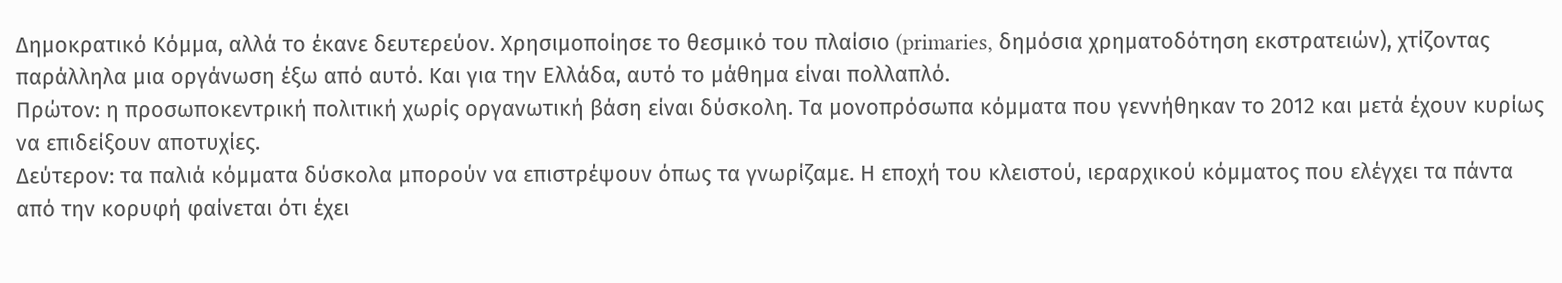Δημοκρατικό Κόμμα, αλλά το έκανε δευτερεύον. Χρησιμοποίησε το θεσμικό του πλαίσιο (primaries, δημόσια χρηματοδότηση εκστρατειών), χτίζοντας παράλληλα μια οργάνωση έξω από αυτό. Και για την Ελλάδα, αυτό το μάθημα είναι πολλαπλό.
Πρώτον: η προσωποκεντρική πολιτική χωρίς οργανωτική βάση είναι δύσκολη. Τα μονοπρόσωπα κόμματα που γεννήθηκαν το 2012 και μετά έχουν κυρίως να επιδείξουν αποτυχίες.
Δεύτερον: τα παλιά κόμματα δύσκολα μπορούν να επιστρέψουν όπως τα γνωρίζαμε. Η εποχή του κλειστού, ιεραρχικού κόμματος που ελέγχει τα πάντα από την κορυφή φαίνεται ότι έχει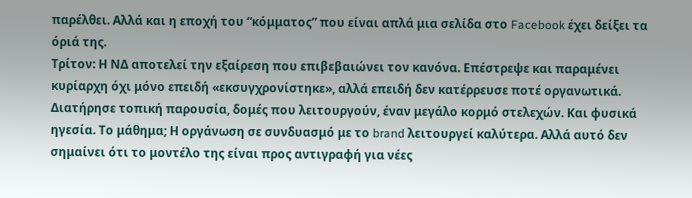παρέλθει. Αλλά και η εποχή του “κόμματος” που είναι απλά μια σελίδα στο Facebook έχει δείξει τα όριά της.
Τρίτον: Η ΝΔ αποτελεί την εξαίρεση που επιβεβαιώνει τον κανόνα. Επέστρεψε και παραμένει κυρίαρχη όχι μόνο επειδή «εκσυγχρονίστηκε», αλλά επειδή δεν κατέρρευσε ποτέ οργανωτικά. Διατήρησε τοπική παρουσία, δομές που λειτουργούν, έναν μεγάλο κορμό στελεχών. Και φυσικά ηγεσία. Το μάθημα; Η οργάνωση σε συνδυασμό με το brand λειτουργεί καλύτερα. Αλλά αυτό δεν σημαίνει ότι το μοντέλο της είναι προς αντιγραφή για νέες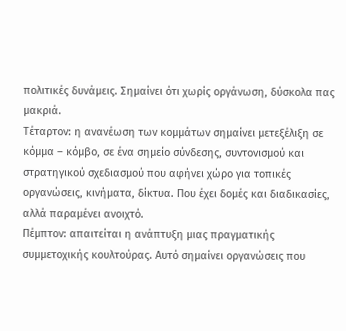πολιτικές δυνάμεις. Σημαίνει ότι χωρίς οργάνωση, δύσκολα πας μακριά.
Τέταρτον: η ανανέωση των κομμάτων σημαίνει μετεξέλιξη σε κόμμα – κόμβο, σε ένα σημείο σύνδεσης, συντονισμού και στρατηγικού σχεδιασμού που αφήνει χώρο για τοπικές οργανώσεις, κινήματα, δίκτυα. Που έχει δομές και διαδικασίες, αλλά παραμένει ανοιχτό.
Πέμπτον: απαιτείται η ανάπτυξη μιας πραγματικής συμμετοχικής κουλτούρας. Αυτό σημαίνει οργανώσεις που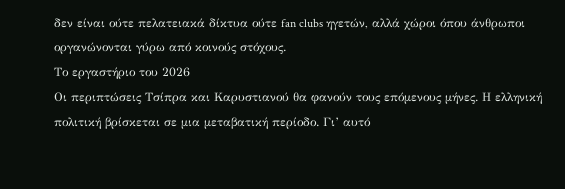δεν είναι ούτε πελατειακά δίκτυα ούτε fan clubs ηγετών, αλλά χώροι όπου άνθρωποι οργανώνονται γύρω από κοινούς στόχους.
Το εργαστήριο του 2026
Οι περιπτώσεις Τσίπρα και Καρυστιανού θα φανούν τους επόμενους μήνες. Η ελληνική πολιτική βρίσκεται σε μια μεταβατική περίοδο. Γι’ αυτό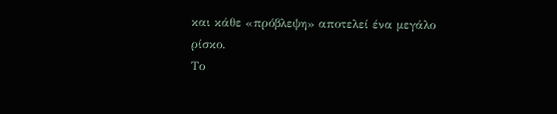και κάθε «πρόβλεψη» αποτελεί ένα μεγάλο ρίσκο.
Το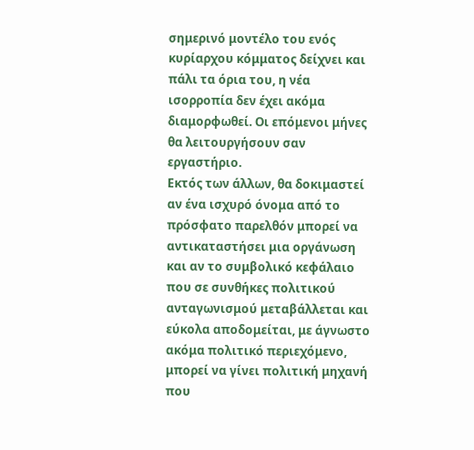σημερινό μοντέλο του ενός κυρίαρχου κόμματος δείχνει και πάλι τα όρια του, η νέα ισορροπία δεν έχει ακόμα διαμορφωθεί. Οι επόμενοι μήνες θα λειτουργήσουν σαν εργαστήριο.
Εκτός των άλλων, θα δοκιμαστεί αν ένα ισχυρό όνομα από το πρόσφατο παρελθόν μπορεί να αντικαταστήσει μια οργάνωση και αν το συμβολικό κεφάλαιο που σε συνθήκες πολιτικού ανταγωνισμού μεταβάλλεται και εύκολα αποδομείται, με άγνωστο ακόμα πολιτικό περιεχόμενο, μπορεί να γίνει πολιτική μηχανή που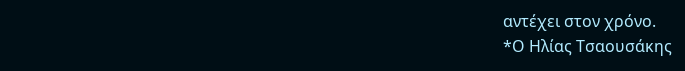αντέχει στον χρόνο.
*Ο Ηλίας Τσαουσάκης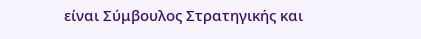είναι Σύμβουλος Στρατηγικής και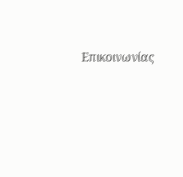Επικοινωνίας